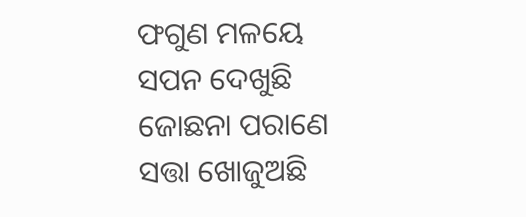ଫଗୁଣ ମଳୟେ ସପନ ଦେଖୁଛି
ଜୋଛନା ପରାଣେ ସତ୍ତା ଖୋଜୁଅଛି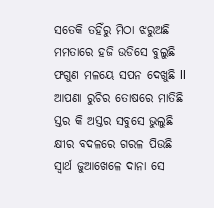ସତେକି ତହିଁରୁ ମିଠା ଝରୁଅଛି
ମମତାରେ ହଜି ଉଡିସେ ବୁଲୁଛି
ଫଗୁଣ ମଳୟେ ସପନ ଦେଖୁଛି ll
ଆପଣା ରୁଚିର ତୋଷରେ ମାତିଛି
ସ୍ତର କି ଅସ୍ତର ସବୁସେ ଭୁଲୁଛି
କ୍ଷୀର ବଦଳରେ ଗରଳ ପିଉଛି
ସ୍ୱାର୍ଥ ଜୁଆଖେଳେ ଦାନା ସେ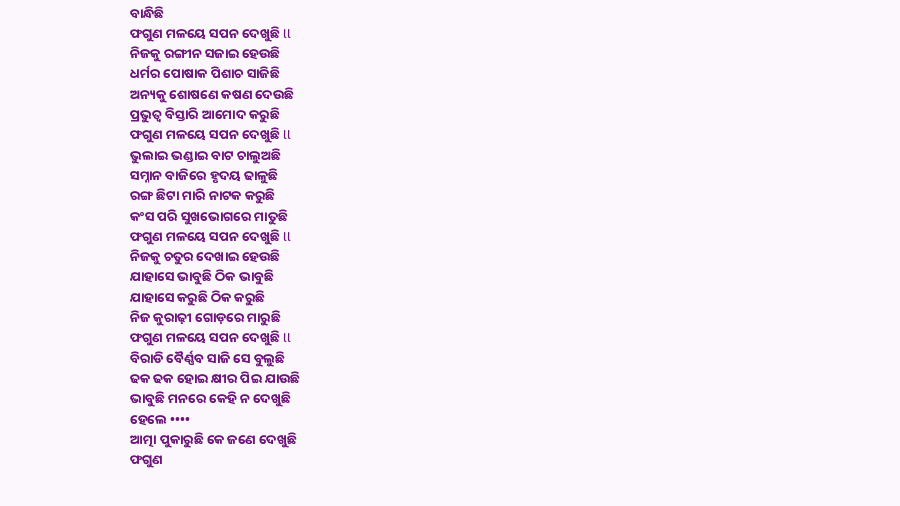ବାନ୍ଧିଛି
ଫଗୁଣ ମଳୟେ ସପନ ଦେଖୁଛି ll
ନିଜକୁ ରଙ୍ଗୀନ ସଜାଇ ହେଉଛି
ଧର୍ମର ପୋଷାକ ପିଶାଚ ସାଜିଛି
ଅନ୍ୟକୁ ଶୋଷଣେ କଷଣ ଦେଉଛି
ପ୍ରଭୁତ୍ୱ ବିସ୍ତାରି ଆମୋଦ କରୁଛି
ଫଗୁଣ ମଳୟେ ସପନ ଦେଖୁଛି ll
ଭୁଲାଇ ଭଣ୍ଡାଇ ବାଟ ଚାଲୁଅଛି
ସମ୍ନାନ ବାଜିରେ ହୃଦୟ ଢାଳୁଛି
ରଙ୍ଗ ଛିଟା ମାରି ନାଟକ କରୁଛି
କଂସ ପରି ସୁଖଭୋଗରେ ମାତୁଛି
ଫଗୁଣ ମଳୟେ ସପନ ଦେଖୁଛି ll
ନିଜକୁ ଚତୁର ଦେଖାଇ ହେଉଛି
ଯାହାସେ ଭାବୁଛି ଠିକ ଭାବୁଛି
ଯାହାସେ କରୁଛି ଠିକ କରୁଛି
ନିଜ କୁରାଢ଼ୀ ଗୋଡ଼ରେ ମାରୁଛି
ଫଗୁଣ ମଳୟେ ସପନ ଦେଖୁଛି ll
ବିରାଡି ବୈର୍ଣ୍ଣବ ସାଜି ସେ ବୁଲୁଛି
ଢକ ଢକ ହୋଇ କ୍ଷୀର ପିଇ ଯାଉଛି
ଭାବୁଛି ମନରେ କେହି ନ ଦେଖୁଛି
ହେଲେ ••••
ଆତ୍ମା ପୁକାରୁଛି କେ ଜଣେ ଦେଖୁଛି
ଫଗୁଣ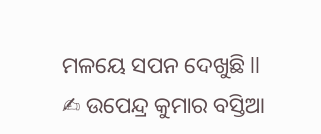ମଳୟେ ସପନ ଦେଖୁଛି ll
✍ ଉପେନ୍ଦ୍ର କୁମାର ବସ୍ତିଆ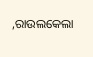,ରାଉଲକେଲା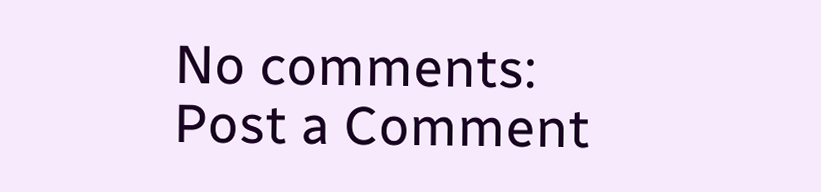No comments:
Post a Comment